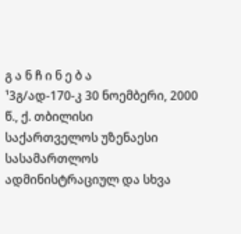გ ა ნ ჩ ი ნ ე ბ ა
¹3გ/ად-170-კ 30 ნოემბერი, 2000 წ., ქ. თბილისი
საქართველოს უზენაესი სასამართლოს ადმინისტრაციულ და სხვა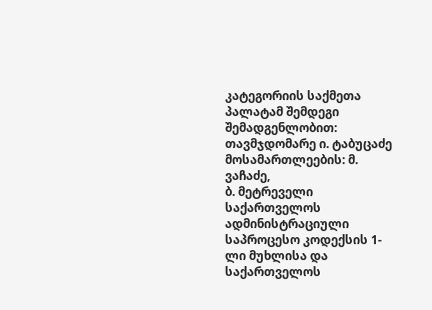კატეგორიის საქმეთა პალატამ შემდეგი შემადგენლობით:
თავმჯდომარე ი. ტაბუცაძე
მოსამართლეების: მ. ვაჩაძე,
ბ. მეტრეველი
საქართველოს ადმინისტრაციული საპროცესო კოდექსის 1-ლი მუხლისა და საქართველოს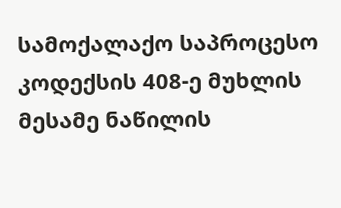სამოქალაქო საპროცესო კოდექსის 408-ე მუხლის მესამე ნაწილის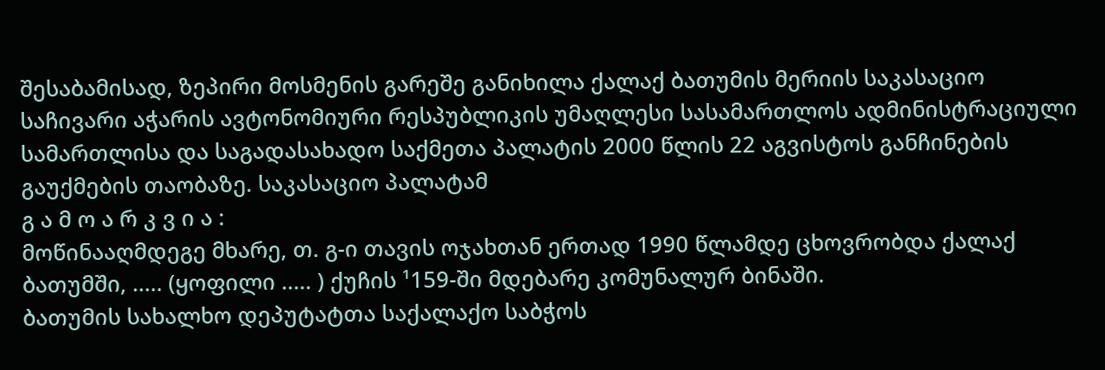შესაბამისად, ზეპირი მოსმენის გარეშე განიხილა ქალაქ ბათუმის მერიის საკასაციო საჩივარი აჭარის ავტონომიური რესპუბლიკის უმაღლესი სასამართლოს ადმინისტრაციული სამართლისა და საგადასახადო საქმეთა პალატის 2000 წლის 22 აგვისტოს განჩინების გაუქმების თაობაზე. საკასაციო პალატამ
გ ა მ ო ა რ კ ვ ი ა :
მოწინააღმდეგე მხარე, თ. გ-ი თავის ოჯახთან ერთად 1990 წლამდე ცხოვრობდა ქალაქ ბათუმში, ..... (ყოფილი ..... ) ქუჩის ¹159-ში მდებარე კომუნალურ ბინაში.
ბათუმის სახალხო დეპუტატთა საქალაქო საბჭოს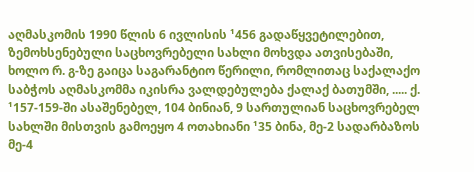აღმასკომის 1990 წლის 6 ივლისის ¹456 გადაწყვეტილებით, ზემოხსენებული საცხოვრებელი სახლი მოხვდა ათვისებაში, ხოლო რ. გ-ზე გაიცა საგარანტიო წერილი, რომლითაც საქალაქო საბჭოს აღმასკომმა იკისრა ვალდებულება ქალაქ ბათუმში, ..... ქ. ¹157-159-ში ასაშენებელ, 104 ბინიან, 9 სართულიან საცხოვრებელ სახლში მისთვის გამოეყო 4 ოთახიანი ¹35 ბინა, მე-2 სადარბაზოს მე-4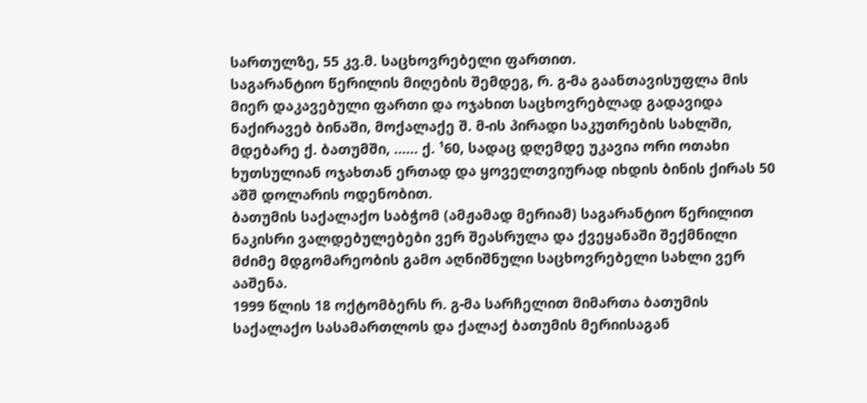სართულზე, 55 კვ.მ. საცხოვრებელი ფართით.
საგარანტიო წერილის მიღების შემდეგ, რ. გ-მა გაანთავისუფლა მის მიერ დაკავებული ფართი და ოჯახით საცხოვრებლად გადავიდა ნაქირავებ ბინაში, მოქალაქე შ. მ-ის პირადი საკუთრების სახლში, მდებარე ქ. ბათუმში, ...... ქ. ¹60, სადაც დღემდე უკავია ორი ოთახი ხუთსულიან ოჯახთან ერთად და ყოველთვიურად იხდის ბინის ქირას 50 აშშ დოლარის ოდენობით.
ბათუმის საქალაქო საბჭომ (ამჟამად მერიამ) საგარანტიო წერილით ნაკისრი ვალდებულებები ვერ შეასრულა და ქვეყანაში შექმნილი მძიმე მდგომარეობის გამო აღნიშნული საცხოვრებელი სახლი ვერ ააშენა.
1999 წლის 18 ოქტომბერს რ. გ-მა სარჩელით მიმართა ბათუმის საქალაქო სასამართლოს და ქალაქ ბათუმის მერიისაგან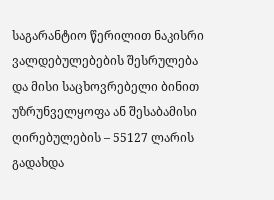საგარანტიო წერილით ნაკისრი ვალდებულებების შესრულება და მისი საცხოვრებელი ბინით უზრუნველყოფა ან შესაბამისი ღირებულების – 55127 ლარის გადახდა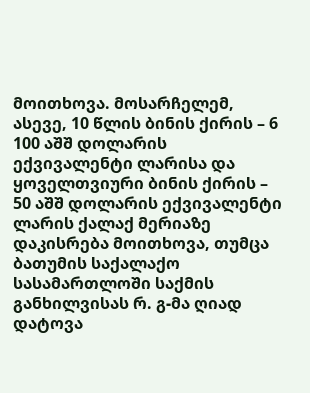მოითხოვა. მოსარჩელემ, ასევე, 10 წლის ბინის ქირის – 6 100 აშშ დოლარის ექვივალენტი ლარისა და ყოველთვიური ბინის ქირის – 50 აშშ დოლარის ექვივალენტი ლარის ქალაქ მერიაზე დაკისრება მოითხოვა, თუმცა ბათუმის საქალაქო სასამართლოში საქმის განხილვისას რ. გ-მა ღიად დატოვა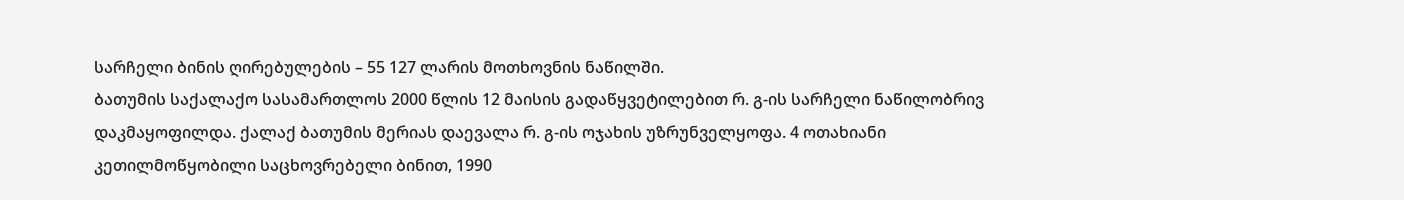სარჩელი ბინის ღირებულების – 55 127 ლარის მოთხოვნის ნაწილში.
ბათუმის საქალაქო სასამართლოს 2000 წლის 12 მაისის გადაწყვეტილებით რ. გ-ის სარჩელი ნაწილობრივ დაკმაყოფილდა. ქალაქ ბათუმის მერიას დაევალა რ. გ-ის ოჯახის უზრუნველყოფა. 4 ოთახიანი კეთილმოწყობილი საცხოვრებელი ბინით, 1990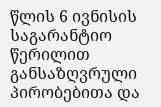წლის 6 ივნისის საგარანტიო წერილით განსაზღვრული პირობებითა და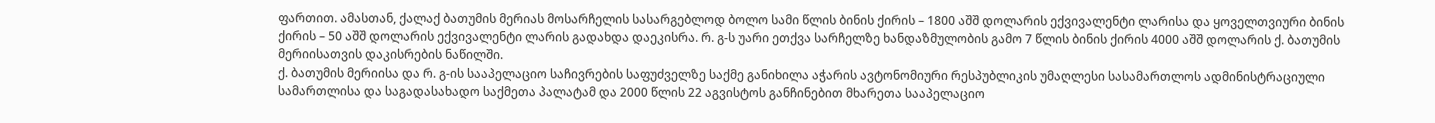ფართით. ამასთან, ქალაქ ბათუმის მერიას მოსარჩელის სასარგებლოდ ბოლო სამი წლის ბინის ქირის – 1800 აშშ დოლარის ექვივალენტი ლარისა და ყოველთვიური ბინის ქირის – 50 აშშ დოლარის ექვივალენტი ლარის გადახდა დაეკისრა. რ. გ-ს უარი ეთქვა სარჩელზე ხანდაზმულობის გამო 7 წლის ბინის ქირის 4000 აშშ დოლარის ქ. ბათუმის მერიისათვის დაკისრების ნაწილში.
ქ. ბათუმის მერიისა და რ. გ-ის სააპელაციო საჩივრების საფუძველზე საქმე განიხილა აჭარის ავტონომიური რესპუბლიკის უმაღლესი სასამართლოს ადმინისტრაციული სამართლისა და საგადასახადო საქმეთა პალატამ და 2000 წლის 22 აგვისტოს განჩინებით მხარეთა სააპელაციო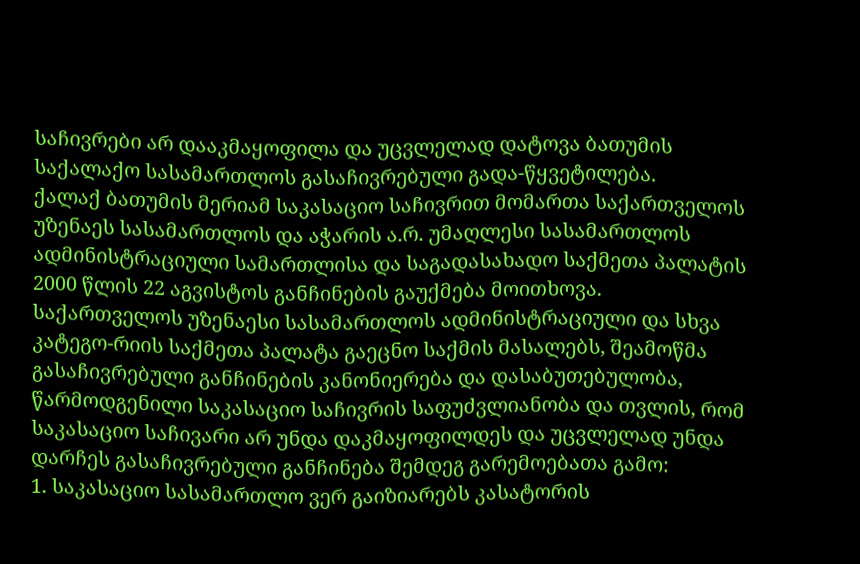საჩივრები არ დააკმაყოფილა და უცვლელად დატოვა ბათუმის საქალაქო სასამართლოს გასაჩივრებული გადა-წყვეტილება.
ქალაქ ბათუმის მერიამ საკასაციო საჩივრით მომართა საქართველოს უზენაეს სასამართლოს და აჭარის ა.რ. უმაღლესი სასამართლოს ადმინისტრაციული სამართლისა და საგადასახადო საქმეთა პალატის 2000 წლის 22 აგვისტოს განჩინების გაუქმება მოითხოვა.
საქართველოს უზენაესი სასამართლოს ადმინისტრაციული და სხვა კატეგო-რიის საქმეთა პალატა გაეცნო საქმის მასალებს, შეამოწმა გასაჩივრებული განჩინების კანონიერება და დასაბუთებულობა, წარმოდგენილი საკასაციო საჩივრის საფუძვლიანობა და თვლის, რომ საკასაციო საჩივარი არ უნდა დაკმაყოფილდეს და უცვლელად უნდა დარჩეს გასაჩივრებული განჩინება შემდეგ გარემოებათა გამო:
1. საკასაციო სასამართლო ვერ გაიზიარებს კასატორის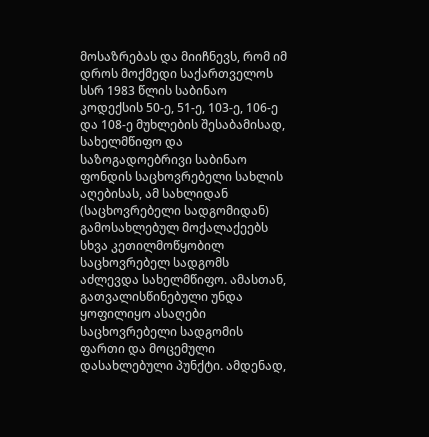მოსაზრებას და მიიჩნევს, რომ იმ დროს მოქმედი საქართველოს სსრ 1983 წლის საბინაო კოდექსის 50-ე, 51-ე, 103-ე, 106-ე და 108-ე მუხლების შესაბამისად, სახელმწიფო და საზოგადოებრივი საბინაო ფონდის საცხოვრებელი სახლის აღებისას, ამ სახლიდან (საცხოვრებელი სადგომიდან) გამოსახლებულ მოქალაქეებს სხვა კეთილმოწყობილ საცხოვრებელ სადგომს აძლევდა სახელმწიფო. ამასთან, გათვალისწინებული უნდა ყოფილიყო ასაღები საცხოვრებელი სადგომის ფართი და მოცემული დასახლებული პუნქტი. ამდენად,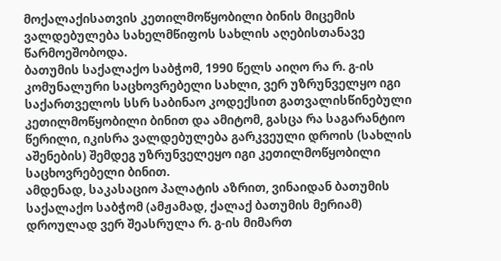მოქალაქისათვის კეთილმოწყობილი ბინის მიცემის ვალდებულება სახელმწიფოს სახლის აღებისთანავე წარმოეშობოდა.
ბათუმის საქალაქო საბჭომ, 1990 წელს აიღო რა რ. გ-ის კომუნალური საცხოვრებელი სახლი, ვერ უზრუნველყო იგი საქართველოს სსრ საბინაო კოდექსით გათვალისწინებული კეთილმოწყობილი ბინით და ამიტომ, გასცა რა საგარანტიო წერილი, იკისრა ვალდებულება გარკვეული დროის (სახლის აშენების) შემდეგ უზრუნველეყო იგი კეთილმოწყობილი საცხოვრებელი ბინით.
ამდენად, საკასაციო პალატის აზრით, ვინაიდან ბათუმის საქალაქო საბჭომ (ამჟამად, ქალაქ ბათუმის მერიამ) დროულად ვერ შეასრულა რ. გ-ის მიმართ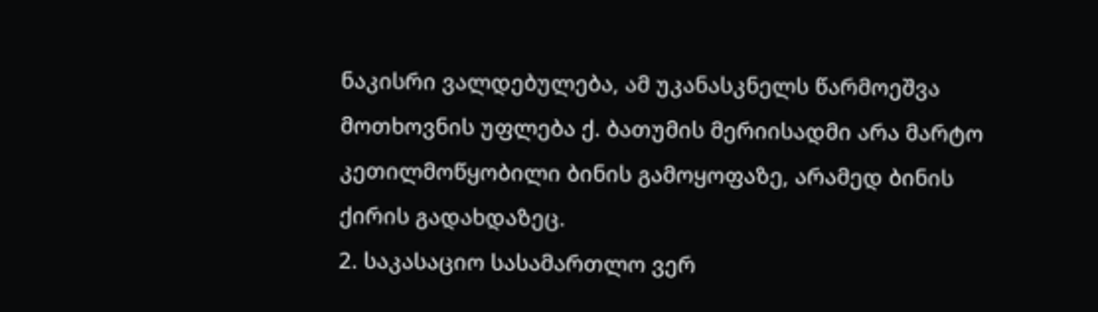ნაკისრი ვალდებულება, ამ უკანასკნელს წარმოეშვა მოთხოვნის უფლება ქ. ბათუმის მერიისადმი არა მარტო კეთილმოწყობილი ბინის გამოყოფაზე, არამედ ბინის ქირის გადახდაზეც.
2. საკასაციო სასამართლო ვერ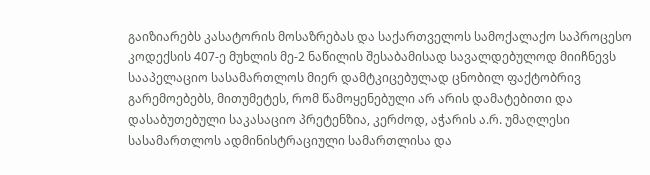გაიზიარებს კასატორის მოსაზრებას და საქართველოს სამოქალაქო საპროცესო კოდექსის 407-ე მუხლის მე-2 ნაწილის შესაბამისად სავალდებულოდ მიიჩნევს სააპელაციო სასამართლოს მიერ დამტკიცებულად ცნობილ ფაქტობრივ გარემოებებს, მითუმეტეს, რომ წამოყენებული არ არის დამატებითი და დასაბუთებული საკასაციო პრეტენზია, კერძოდ, აჭარის ა.რ. უმაღლესი სასამართლოს ადმინისტრაციული სამართლისა და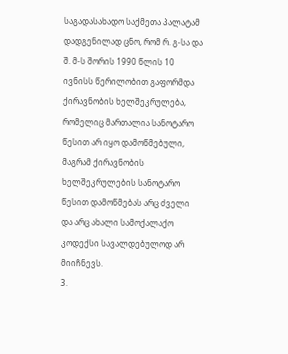საგადასახადო საქმეთა პალატამ დადგენილად ცნო, რომ რ. გ-სა და შ. მ-ს შორის 1990 წლის 10 ივნისს წერილობით გაფორმდა ქირავნობის ხელშეკრულება, რომელიც მართალია სანოტარო წესით არ იყო დამოწმებული, მაგრამ ქირავნობის ხელშეკრულების სანოტარო წესით დამოწმებას არც ძველი და არც ახალი სამოქალაქო კოდექსი სავალდებულოდ არ მიიჩნევს.
3.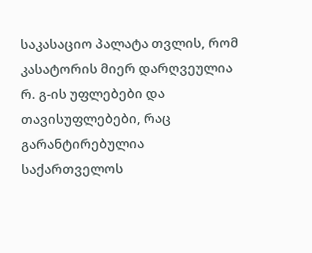საკასაციო პალატა თვლის, რომ კასატორის მიერ დარღვეულია რ. გ-ის უფლებები და თავისუფლებები, რაც გარანტირებულია საქართველოს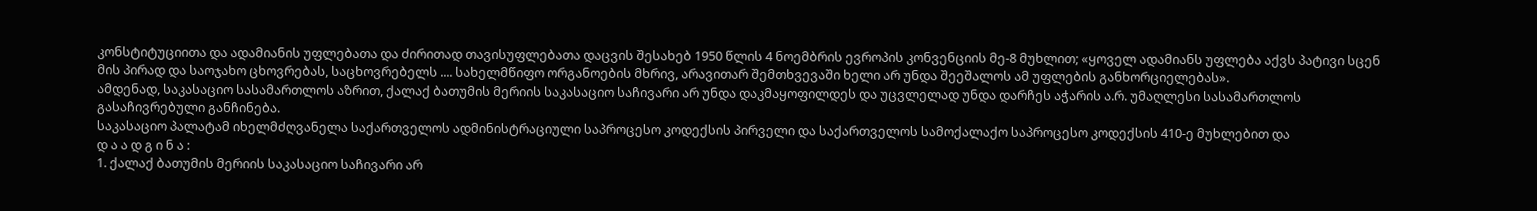კონსტიტუციითა და ადამიანის უფლებათა და ძირითად თავისუფლებათა დაცვის შესახებ 1950 წლის 4 ნოემბრის ევროპის კონვენციის მე-8 მუხლით; «ყოველ ადამიანს უფლება აქვს პატივი სცენ მის პირად და საოჯახო ცხოვრებას, საცხოვრებელს .... სახელმწიფო ორგანოების მხრივ, არავითარ შემთხვევაში ხელი არ უნდა შეეშალოს ამ უფლების განხორციელებას».
ამდენად, საკასაციო სასამართლოს აზრით, ქალაქ ბათუმის მერიის საკასაციო საჩივარი არ უნდა დაკმაყოფილდეს და უცვლელად უნდა დარჩეს აჭარის ა.რ. უმაღლესი სასამართლოს გასაჩივრებული განჩინება.
საკასაციო პალატამ იხელმძღვანელა საქართველოს ადმინისტრაციული საპროცესო კოდექსის პირველი და საქართველოს სამოქალაქო საპროცესო კოდექსის 410-ე მუხლებით და
დ ა ა დ გ ი ნ ა :
1. ქალაქ ბათუმის მერიის საკასაციო საჩივარი არ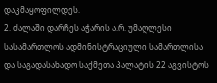დაკმაყოფილდეს.
2. ძალაში დარჩეს აჭარის ა.რ. უმაღლესი სასამართლოს ადმინისტრაციული სამართლისა და საგადასახადო საქმეთა პალატის 22 აგვისტოს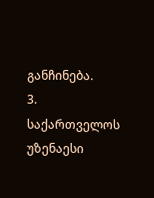განჩინება.
3. საქართველოს უზენაესი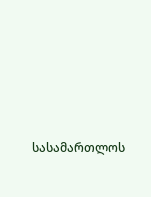სასამართლოს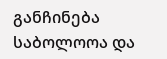განჩინება საბოლოოა და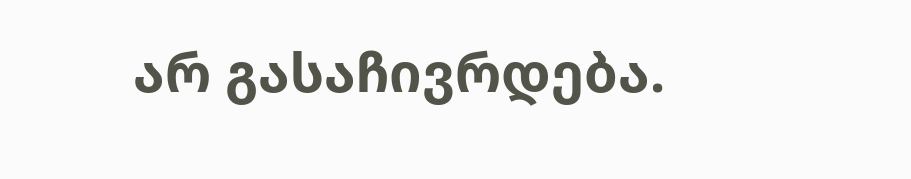არ გასაჩივრდება.